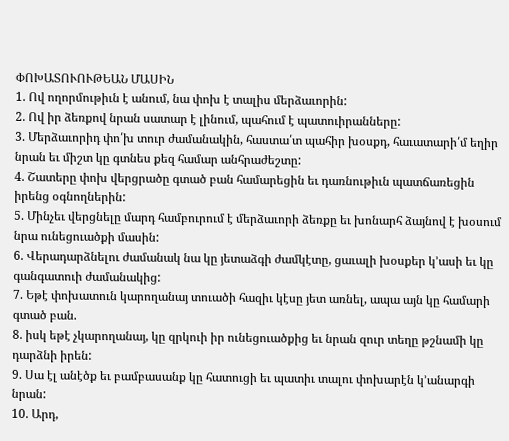ՓՈԽԱՏՈՒՈՒԹԵԱՆ ՄԱՍԻՆ
1. Ով ողորմութիւն է անում, նա փոխ է տալիս մերձաւորին:
2. Ով իր ձեռքով նրան սատար է լինում, պահում է պատուիրանները:
3. Մերձաւորիդ փո՛խ տուր ժամանակին, հաստա՛տ պահիր խօսքդ, հաւատարի՛մ եղիր նրան եւ միշտ կը գտնես քեզ համար անհրաժեշտը:
4. Շատերը փոխ վերցրածը գտած բան համարեցին եւ դառնութիւն պատճառեցին իրենց օգնողներին:
5. Մինչեւ վերցնելը մարդ համբուրում է մերձաւորի ձեռքը եւ խոնարհ ձայնով է խօսում նրա ունեցուածքի մասին:
6. Վերադարձնելու ժամանակ նա կը յետաձգի ժամկէտը, ցաւալի խօսքեր կ՚ասի եւ կը գանգատուի ժամանակից:
7. Եթէ փոխատուն կարողանայ տուածի հազիւ կէսը յետ առնել, ապա այն կը համարի գտած բան.
8. իսկ եթէ չկարողանայ, կը զրկուի իր ունեցուածքից եւ նրան զուր տեղը թշնամի կը դարձնի իրեն:
9. Սա էլ անէծք եւ բամբասանք կը հատուցի եւ պատիւ տալու փոխարէն կ՚անարգի նրան:
10. Արդ,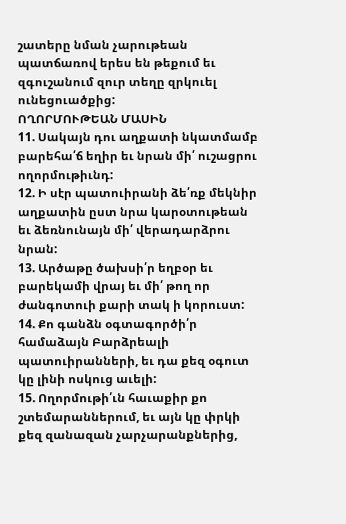շատերը նման չարութեան պատճառով երես են թեքում եւ զգուշանում զուր տեղը զրկուել ունեցուածքից:
ՈՂՈՐՄՈՒԹԵԱՆ ՄԱՍԻՆ
11. Սակայն դու աղքատի նկատմամբ բարեհա՛ճ եղիր եւ նրան մի՛ ուշացրու ողորմութիւնդ:
12. Ի սէր պատուիրանի ձե՛ռք մեկնիր աղքատին ըստ նրա կարօտութեան եւ ձեռնունայն մի՛ վերադարձրու նրան:
13. Արծաթը ծախսի՛ր եղբօր եւ բարեկամի վրայ եւ մի՛ թող որ ժանգոտուի քարի տակ ի կորուստ:
14. Քո գանձն օգտագործի՛ր համաձայն Բարձրեալի պատուիրանների, եւ դա քեզ օգուտ կը լինի ոսկուց աւելի:
15. Ողորմութի՛ւն հաւաքիր քո շտեմարաններում, եւ այն կը փրկի քեզ զանազան չարչարանքներից,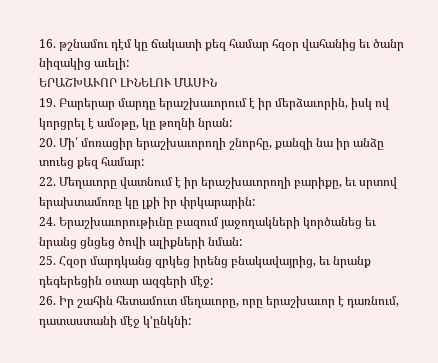16. թշնամու դէմ կը ճակատի քեզ համար հզօր վահանից եւ ծանր նիզակից աւելի:
ԵՐԱՇԽԱՒՈՐ ԼԻՆԵԼՈՒ ՄԱՍԻՆ
19. Բարերար մարդը երաշխաւորում է իր մերձաւորին, իսկ ով կորցրել է ամօթը, կը թողնի նրան:
20. Մի՛ մոռացիր երաշխաւորողի շնորհը, քանզի նա իր անձը տուեց քեզ համար:
22. Մեղաւորը վատնում է իր երաշխաւորողի բարիքը, եւ սրտով երախտամոռը կը լքի իր փրկարարին:
24. Երաշխաւորութիւնը բազում յաջողակների կործանեց եւ նրանց ցնցեց ծովի ալիքների նման:
25. Հզօր մարդկանց զրկեց իրենց բնակավայրից, եւ նրանք դեգերեցին օտար ազգերի մէջ:
26. Իր շահին հետամուտ մեղաւորը, որը երաշխաւոր է դառնում, դատաստանի մէջ կ՚ընկնի: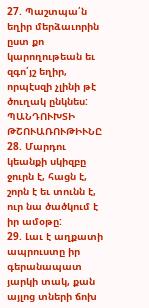27. Պաշտպա՛ն եղիր մերձաւորին ըստ քո կարողութեան եւ զգո՛յշ եղիր, որպէսզի չլինի թէ ծուղակ ընկնես:
ՊԱՆԴՈՒԽՏԻ ԹՇՈՒԱՌՈՒԹԻՒՆԸ
28. Մարդու կեանքի սկիզբը ջուրն է, հացն է, շորն է եւ տունն է, ուր նա ծածկում է իր ամօթը:
29. Լաւ է աղքատի ապրուստը իր գերանապատ յարկի տակ, քան այլոց տների ճոխ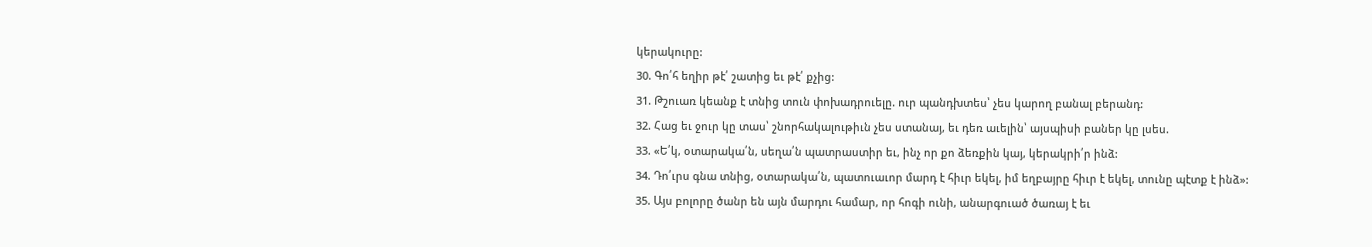կերակուրը:
30. Գո՛հ եղիր թէ՛ շատից եւ թէ՛ քչից:
31. Թշուառ կեանք է տնից տուն փոխադրուելը. ուր պանդխտես՝ չես կարող բանալ բերանդ:
32. Հաց եւ ջուր կը տաս՝ շնորհակալութիւն չես ստանայ, եւ դեռ աւելին՝ այսպիսի բաներ կը լսես.
33. «Ե՛կ, օտարակա՛ն, սեղա՛ն պատրաստիր եւ, ինչ որ քո ձեռքին կայ, կերակրի՛ր ինձ:
34. Դո՛ւրս գնա տնից, օտարակա՛ն, պատուաւոր մարդ է հիւր եկել, իմ եղբայրը հիւր է եկել, տունը պէտք է ինձ»:
35. Այս բոլորը ծանր են այն մարդու համար, որ հոգի ունի, անարգուած ծառայ է եւ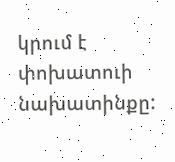կրում է փոխատուի նախատինքը: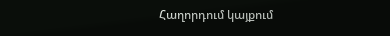Հաղորդում կայքում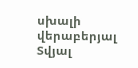սխալի վերաբերյալ
Տվյալ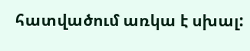հատվածում առկա է սխալ: